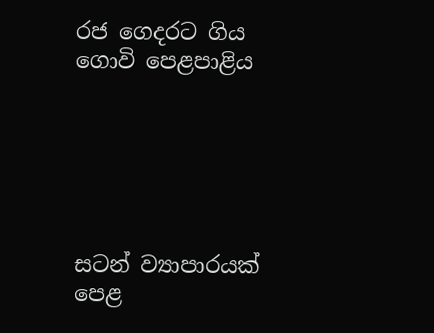රජ ගෙදරට ගිය ගොවි පෙළපාළිය






සටන් ව්‍යාපාරයක් පෙළ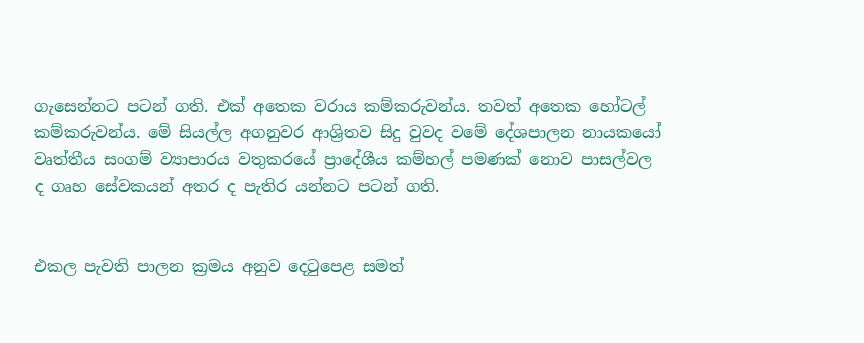ගැසෙන්නට පටන් ගති. එක් අතෙක වරාය කම්කරුවන්ය. තවත් අතෙක හෝටල් කම්කරුවන්ය. මේ සියල්ල අගනුවර ආශ්‍රිතව සිදු වුවද වමේ දේශපාලන නායකයෝ වෘත්තීය සංගම් ව්‍යාපාරය වතුකරයේ ප්‍රාදේශීය කම්හල් පමණක් නොව පාසල්වල ද ගෘහ සේවකයන් අතර ද පැතිර යන්නට පටන් ගති.


එකල පැවති පාලන ක්‍රමය අනුව දෙටුපෙළ සමත්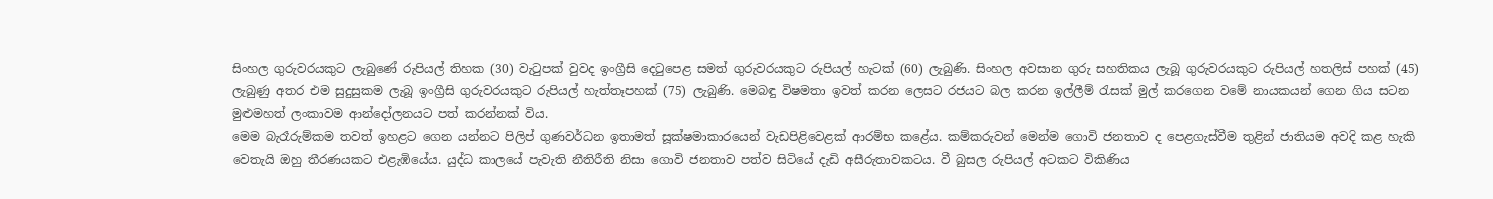සිංහල ගුරුවරයකුට ලැබුණේ රුපියල් තිහක (30) වැටුපක් වුවද ඉංග්‍රීසි දෙටුපෙළ සමත් ගුරුවරයකුට රුපියල් හැටක් (60) ලැබුණි. සිංහල අවසාන ගුරු සහතිකය ලැබූ ගුරුවරයකුට රුපියල් හතලිස් පහක් (45) ලැබුණු අතර එම සුදුසුකම ලැබූ ඉංග්‍රීසි ගුරුවරයකුට රුපියල් හැත්තෑපහක් (75) ලැබුණි. මෙබඳු විෂමතා ඉවත් කරන ලෙසට රජයට බල කරන ඉල්ලීම් රැසක් මුල් කරගෙන වමේ නායකයන් ගෙන ගිය සටන මුළුමහත් ලංකාවම ආන්දෝලනයට පත් කරන්නක් විය.
මෙම බැරෑරුම්කම තවත් ඉහළට ගෙන යන්නට පිලිප් ගුණවර්ධන ඉතාමත් සූක්ෂමාකාරයෙන් වැඩපිළිවෙළක් ආරම්භ කළේය. කම්කරුවන් මෙන්ම ගොවි ජනතාව ද පෙළගැස්වීම තුළින් ජාතියම අවදි කළ හැකි වෙතැයි ඔහු තීරණයකට එළැඹියේය. යුද්ධ කාලයේ පැවැති නීතිරීති නිසා ගොවි ජනතාව පත්ව සිටියේ දැඩි අසීරුතාවකටය. වී බුසල රුපියල් අටකට විකිණිය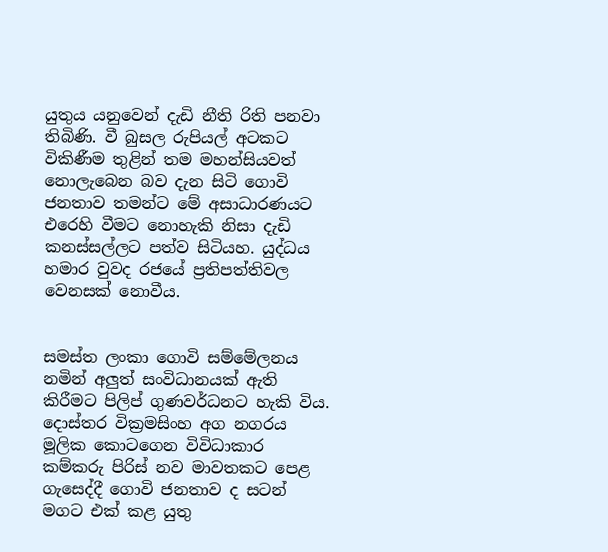යුතුය යනුවෙන් දැඩි නීති රිති පනවා තිබිණි. වී බුසල රුපියල් අටකට විකිණීම තුළින් තම මහන්සියවත් නොලැබෙන බව දැන සිටි ගොවි ජනතාව තමන්ට මේ අසාධාරණයට එරෙහි වීමට නොහැකි නිසා දැඩි කනස්සල්ලට පත්ව සිටියහ. යුද්ධය හමාර වුවද රජයේ ප්‍රතිපත්තිවල වෙනසක් නොවීය.


සමස්ත ලංකා ගොවි සම්මේලනය නමින් අලුත් සංවිධානයක් ඇති කිරීමට පිලිප් ගුණවර්ධනට හැකි විය. දොස්තර වික්‍රමසිංහ අග නගරය මූලික කොටගෙන විවිධාකාර කම්කරු පිරිස් නව මාවතකට පෙළ ගැසෙද්දී ගොවි ජනතාව ද සටන් මගට එක් කළ යුතු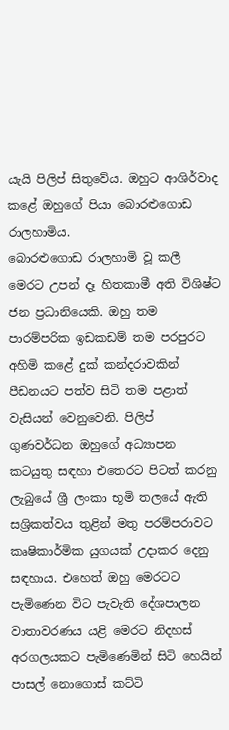යැයි පිලිප් සිතුවේය. ඔහුට ආශිර්වාද කළේ ඔහුගේ පියා බොරළුගොඩ රාලහාමිය.
බොරළුගොඩ රාලහාමි වූ කලී මෙරට උපන් දෑ හිතකාමී අති විශිෂ්ට ජන ප්‍රධානියෙකි. ඔහු තම පාරම්පරික ඉඩකඩම් තම පරපුරට අහිමි කළේ දුක් කන්දරාවකින් පීඩනයට පත්ව සිටි තම පළාත් වැසියන් වෙනුවෙනි. පිලිප් ගුණවර්ධන ඔහුගේ අධ්‍යාපන කටයුතු සඳහා එතෙරට පිටත් කරනු ලැබුයේ ශ්‍රී ලංකා භූමි තලයේ ඇති සශ්‍රිකත්වය තුළින් මතු පරම්පරාවට කෘෂිකාර්මික යුගයක් උදාකර දෙනු සඳහාය. එහෙත් ඔහු මෙරටට පැමිණෙන විට පැවැති දේශපාලන වාතාවරණය යළි මෙරට නිදහස් අරගලයකට පැමිණෙමින් සිටි හෙයින් පාසල් නොගොස් කට්ටි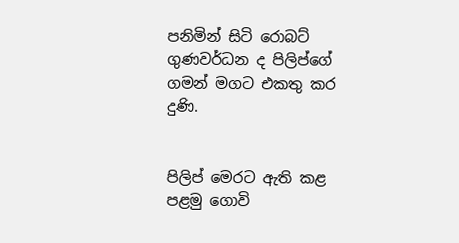පනිමින් සිටි රොබට් ගුණවර්ධන ද පිලිප්ගේ ගමන් මගට එකතු කර දුණි.


පිලිප් මෙරට ඇති කළ පළමු ගොවි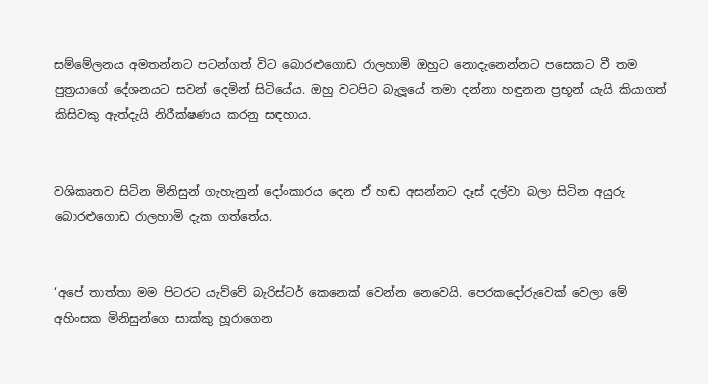සම්මේලනය අමතන්නට පටන්ගත් විට බොරළුගොඩ රාලහාමි ඔහුට නොදැනෙන්නට පසෙකට වී තම පුත්‍රයාගේ දේශනයට සවන් දෙමින් සිටියේය. ඔහු වටපිට බැලූයේ තමා දන්නා හඳුනන ප්‍රභූන් යැයි කියාගත් කිසිවකු ඇත්දැයි නිරීක්ෂණය කරනු සඳහාය.


වශිකෘතව සිටින මිනිසුන් ගැහැනුන් දෝංකාරය දෙන ඒ හඬ අසන්නට දෑස් දල්වා බලා සිටින අයුරු බොරළුගොඩ රාලහාමි දැක ගත්තේය.


‘අපේ තාත්තා මම පිටරට යැව්වේ බැරිස්ටර් කෙනෙක් වෙන්න නෙවෙයි. පෙරකදෝරුවෙක් වෙලා මේ අහිංසක මිනිසුන්ගෙ සාක්කු හූරාගෙන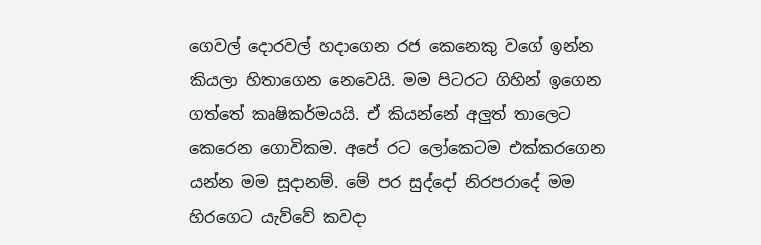ගෙවල් දොරවල් හදාගෙන රජ කෙනෙකු වගේ ඉන්න කියලා හිතාගෙන නෙවෙයි. මම පිටරට ගිහින් ඉගෙන ගත්තේ කෘෂිකර්මයයි. ඒ කියන්නේ අලුත් තාලෙට කෙරෙන ගොවිකම. අපේ රට ලෝකෙටම එක්කරගෙන යන්න මම සූදානම්. මේ පර සුද්දෝ නිරපරාදේ මම හිරගෙට යැව්වේ කවදා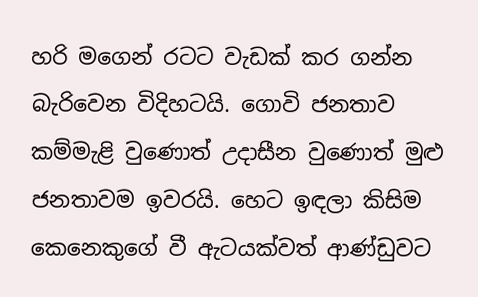හරි මගෙන් රටට වැඩක් කර ගන්න බැරිවෙන විදිහටයි. ගොවි ජනතාව කම්මැළි වුණොත් උදාසීන වුණොත් මුළු ජනතාවම ඉවරයි. හෙට ඉඳලා කිසිම කෙනෙකුගේ වී ඇටයක්වත් ආණ්ඩුවට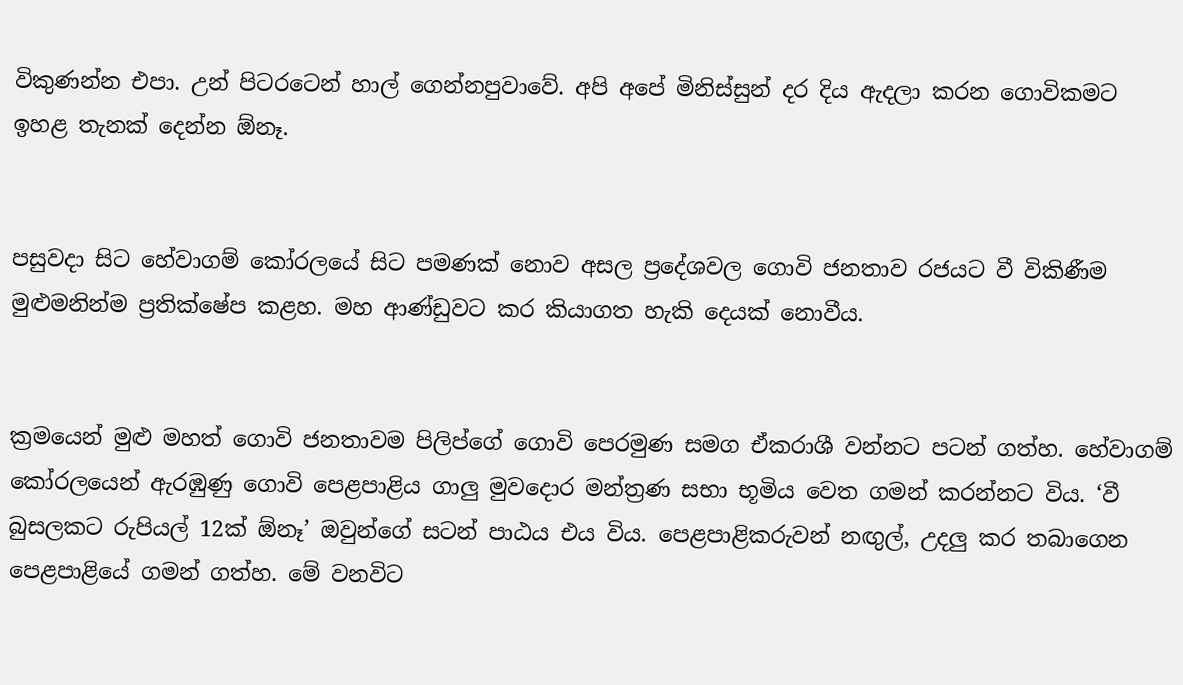විකුණන්න එපා. උන් පිටරටෙන් හාල් ගෙන්නපුවාවේ. අපි අපේ මිනිස්සුන් දර දිය ඇදලා කරන ගොවිකමට ඉහළ තැනක් දෙන්න ඕනෑ.


පසුවදා සිට හේවාගම් කෝරලයේ සිට පමණක් නොව අසල ප්‍රදේශවල ගොවි ජනතාව රජයට වී විකිණීම මුළුමනින්ම ප්‍රතික්ෂේප කළහ. මහ ආණ්ඩුවට කර කියාගත හැකි දෙයක් නොවීය.


ක්‍රමයෙන් මුළු මහත් ගොවි ජනතාවම පිලිප්ගේ ගොවි පෙරමුණ සමග ඒකරාශී වන්නට පටන් ගත්හ. හේවාගම් කෝරලයෙන් ඇරඹුණු ගොවි පෙළපාළිය ගාලු මුවදොර මන්ත්‍රණ සභා භූමිය වෙත ගමන් කරන්නට විය. ‘වී බුසලකට රුපියල් 12ක් ඕනෑ’ ඔවුන්ගේ සටන් පාඨය එය විය. පෙළපාළිකරුවන් නඟුල්, උදලු කර තබාගෙන පෙළපාළියේ ගමන් ගත්හ. මේ වනවිට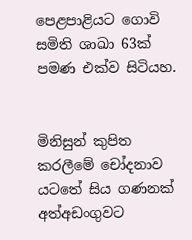පෙළපාළියට ගොවි සමිති ශාඛා 63ක් පමණ එක්ව සිටියහ.


මිනිසුන් කුපිත කරලීමේ චෝදනාව යටතේ සිය ගණනක් අත්අඩංගුවට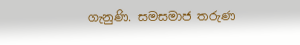ගැනුණි. සමසමාජ තරුණ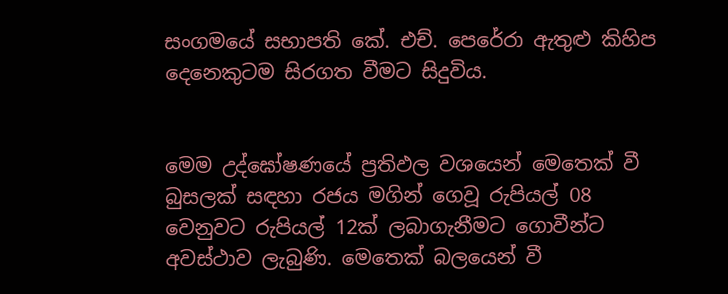සංගමයේ සභාපති කේ. එච්. පෙරේරා ඇතුළු කිහිප දෙනෙකුටම සිරගත වීමට සිදුවිය.


මෙම උද්ඝෝෂණයේ ප්‍රතිඵල වශයෙන් මෙතෙක් වී බුසලක් සඳහා රජය මගින් ගෙවූ රුපියල් 08 වෙනුවට රුපියල් 12ක් ලබාගැනීමට ගොවීන්ට අවස්ථාව ලැබුණි. මෙතෙක් බලයෙන් වී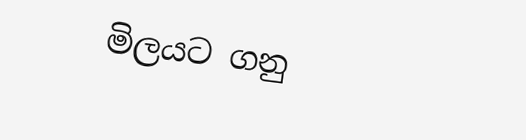මිලයට ගනු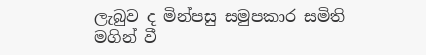ලැබුව ද මින්පසු සමුපකාර සමිති මගින් වී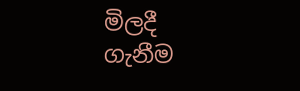මිලදී ගැනීම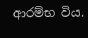ආරම්භ විය.